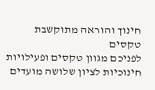חינוך והוראה מתוקשבת
טקסים
לפניכם מגוון טקסים ופעילויות חינוכיות לציון שלושה מועדים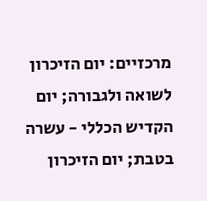מרכזיים: יום הזיכרון לשואה ולגבורה; יום הקדיש הכללי - עשרה בטבת; יום הזיכרון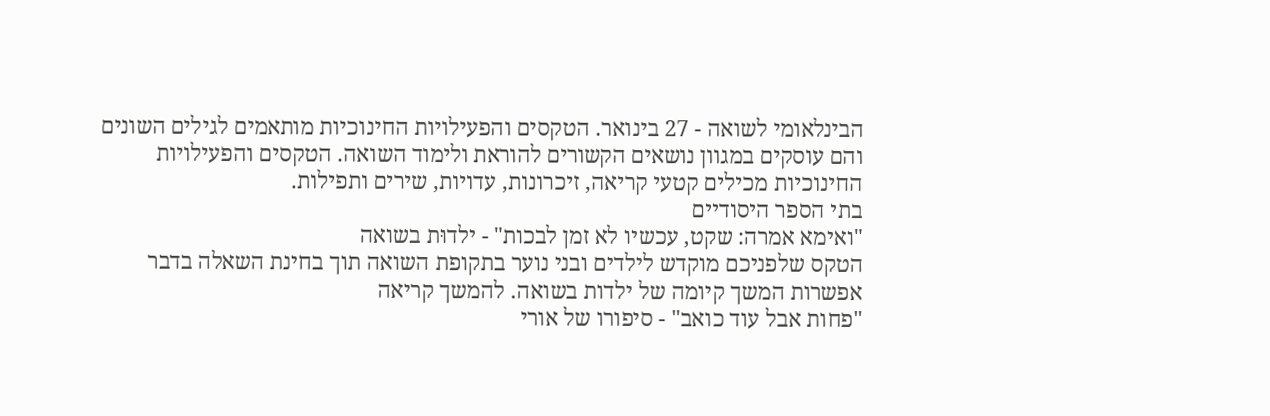הבינלאומי לשואה - 27 בינואר. הטקסים והפעילויות החינוכיות מותאמים לגילים השונים והם עוסקים במגוון נושאים הקשורים להוראת ולימוד השואה. הטקסים והפעילויות החינוכיות מכילים קטעי קריאה, זיכרונות, עדויות, שירים ותפילות.
בתי הספר היסודיים
"ואימא אמרה: שקט, עכשיו לא זמן לבכות" - ילדוּת בשואה
הטקס שלפניכם מוקדש לילדים ובני נוער בתקופת השואה תוך בחינת השאלה בדבר אפשרות המשך קיומה של ילדות בשואה. להמשך קריאה
"פחות אבל עוד כואב" - סיפורו של אורי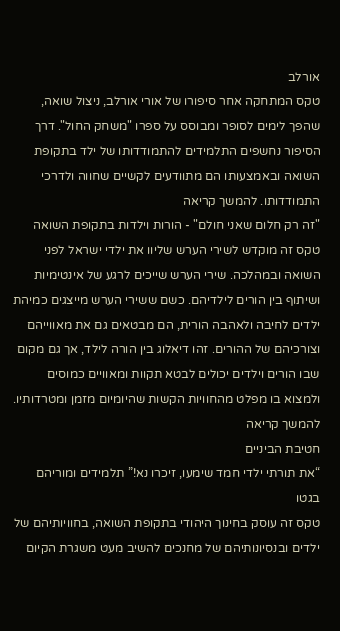אורלב
טקס המתחקה אחר סיפורו של אורי אורלב, ניצול שואה, שהפך לימים לסופר ומבוסס על ספרו "משחק החול". דרך הסיפור נחשפים התלמידים להתמודדותו של ילד בתקופת השואה ובאמצעותו הם מתוודעים לקשיים שחווה ולדרכי התמודדותו. להמשך קריאה
"זה רק חלום שאני חולם" - הורות וילדות בתקופת השואה
טקס זה מוקדש לשירי הערש שליוו את ילדי ישראל לפני השואה ובמהלכה. שירי הערש שייכים לרגע של אינטימיות ושיתוף בין הורים לילדיהם. כשם ששירי הערש מייצגים כמיהת ילדים לחיבה ולאהבה הורית, הם מבטאים גם את מאווייהם וצורכיהם של ההורים. זהו דיאלוג בין הורה לילד, אך גם מקום שבו הורים וילדים יכולים לבטא תקוות ומאוויים כמוסים ולמצוא בו מפלט מהחוויות הקשות שהיומיום מזמן ומטרדותיו. להמשך קריאה
חטיבת הביניים
“את תורתי ילדי חמד שימעו, זיכרו נא!” תלמידים ומוריהם בגטו
טקס זה עוסק בחינוך היהודי בתקופת השואה, בחוויותיהם של ילדים ובנסיונותיהם של מחנכים להשיב מעט משגרת הקיום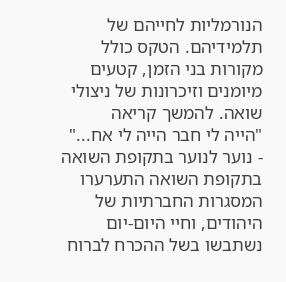הנורמליות לחייהם של תלמידיהם. הטקס כולל מקורות בני הזמן, קטעים מיומנים וזיכרונות של ניצולי שואה. להמשך קריאה
"הייה לי חבר הייה לי אח..." - נוער לנוער בתקופת השואה
בתקופת השואה התערערו המסגרות החברתיות של היהודים, וחיי היום-יום נשתבשו בשל ההכרח לברוח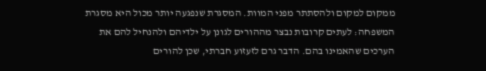ממקום למקום ולהסתתר מפני המוות. המסגרת שנפגעה יותר מכול היא מסגרת המשפחה: לעתים קרובות נבצר מההורים לגונן על ילדיהם ולהנחיל להם את הערכים שהאמינו בהם. הדבר גרם לזעזוע חברתי, שכן להורים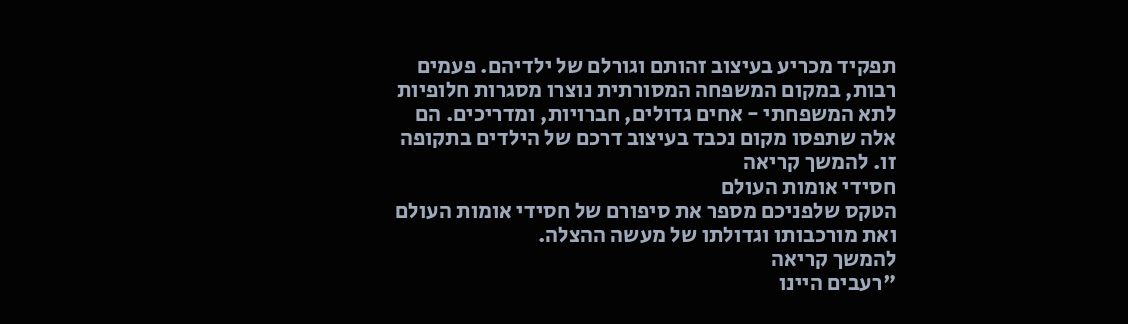תפקיד מכריע בעיצוב זהותם וגורלם של ילדיהם. פעמים רבות, במקום המשפחה המסורתית נוצרו מסגרות חלופיות לתא המשפחתי - אחים גדולים, חברויות, ומדריכים. הם אלה שתפסו מקום נכבד בעיצוב דרכם של הילדים בתקופה זו. להמשך קריאה
חסידי אומות העולם
הטקס שלפניכם מספר את סיפורם של חסידי אומות העולם ואת מורכבותו וגדולתו של מעשה ההצלה.
להמשך קריאה
"רעבים היינו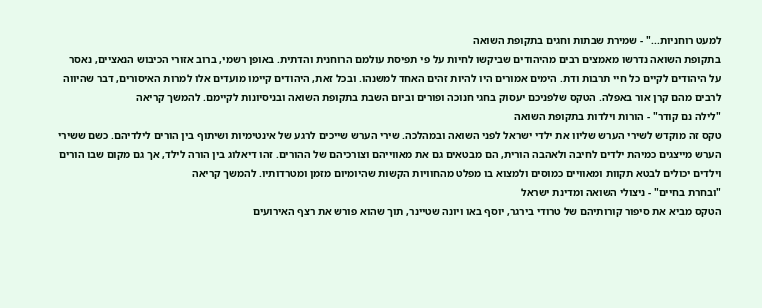למעט רוחניות..." - שמירת שבתות וחגים בתקופת השואה
בתקופת השואה נדרשו מאמצים רבים מהיהודים שביקשו לחיות על פי תפיסת עולמם הרוחנית והדתית. באופן רשמי, ברוב אזורי הכיבוש הנאציים, נאסר על היהודים לקיים כל חיי תרבות ודת. הימים אמורים היו להיות זהים האחד למשנהו. ובכל זאת, היהודים קיימו מועדים אלו למרות האיסורים, דבר שהיווה לרבים מהם קרן אור באפלה. הטקס שלפניכם יעסוק בחגי חנוכה ופורים וביום השבת בתקופת השואה ובניסיונות לקיימם. להמשך קריאה
"לילה נם קודר" - הורות וילדות בתקופת השואה
טקס זה מוקדש לשירי הערש שליוו את ילדי ישראל לפני השואה ובמהלכה. שירי הערש שייכים לרגע של אינטימיות ושיתוף בין הורים לילדיהם. כשם ששירי הערש מייצגים כמיהת ילדים לחיבה ולאהבה הורית, הם מבטאים גם את מאווייהם וצורכיהם של ההורים. זהו דיאלוג בין הורה לילד, אך גם מקום שבו הורים וילדים יכולים לבטא תקוות ומאוויים כמוסים ולמצוא בו מפלט מהחוויות הקשות שהיומיום מזמן ומטרדותיו. להמשך קריאה
"ובחרת בחיים" - ניצולי השואה ומדינת ישראל
הטקס מביא את סיפור קורותיהם של טרודי בירגר, יוסף באו ויונה שטיינר, תוך שהוא פורש את רצף האירועים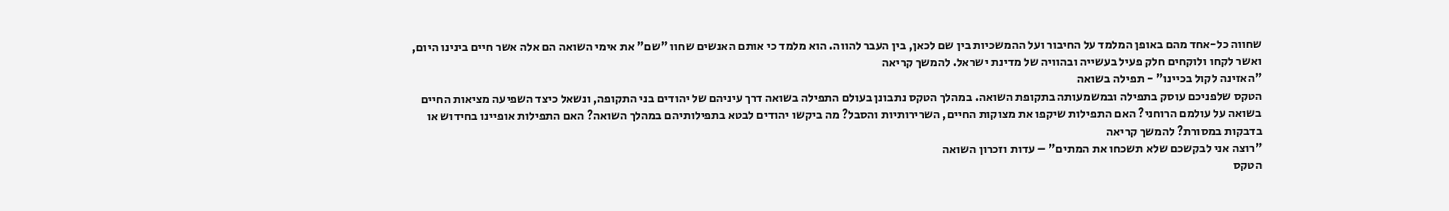שחווה כל-אחד מהם באופן המלמד על החיבור ועל ההמשכיות בין שם לכאן, בין העבר להווה. הוא מלמד כי אותם האנשים שחוו "שם" את אימי השואה הם אלה אשר חיים בינינו היום, ואשר לקחו ולוקחים חלק פעיל בעשייה ובהוויה של מדינת ישראל. להמשך קריאה
"האזינה לקול בכיינו" - תפילה בשואה
הטקס שלפניכם עוסק בתפילה ובמשמעותה בתקופת השואה. במהלך הטקס נתבונן בעולם התפילה בשואה דרך עיניהם של יהודים בני התקופה, ונשאל כיצד השפיעה מציאות החיים בשואה על עולמם הרוחני? האם התפילות שיקפו את מצוקות החיים, השרירותיות והסבל? מה ביקשו יהודים לבטא בתפילותיהם במהלך השואה? האם התפילות אופיינו בחידוש או בדבקות במסורת? להמשך קריאה
"רוצה אני לבקשכם שלא תשכחו את המתים" – עדות וזכרון השואה
הטקס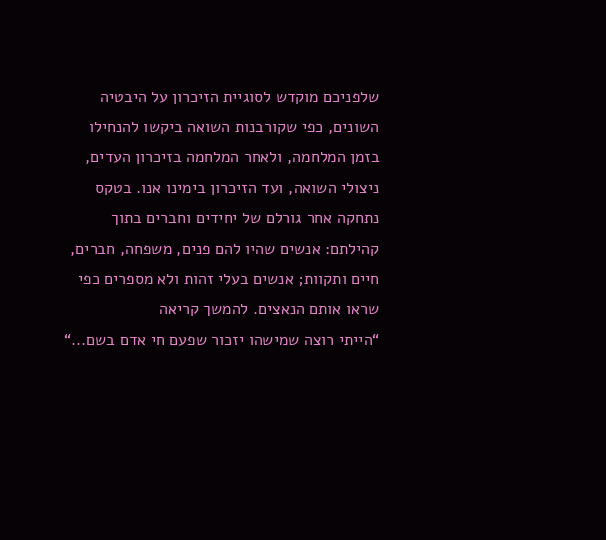שלפניכם מוקדש לסוגיית הזיכרון על היבטיה השונים, כפי שקורבנות השואה ביקשו להנחילו בזמן המלחמה, ולאחר המלחמה בזיכרון העדים, ניצולי השואה, ועד הזיכרון בימינו אנו. בטקס נתחקה אחר גורלם של יחידים וחברים בתוך קהילתם: אנשים שהיו להם פנים, משפחה, חברים, חיים ותקוות; אנשים בעלי זהות ולא מספרים כפי שראו אותם הנאצים. להמשך קריאה
“הייתי רוצה שמישהו יזכור שפעם חי אדם בשם...“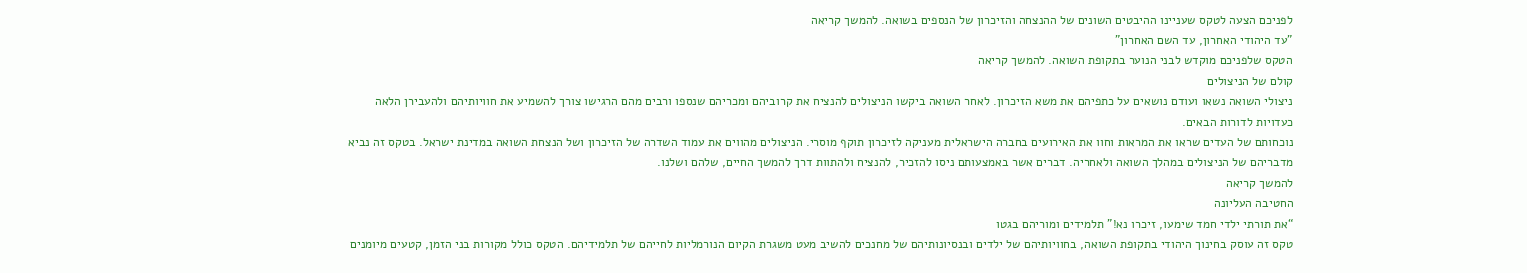לפניכם הצעה לטקס שעניינו ההיבטים השונים של ההנצחה והזיכרון של הנספים בשואה. להמשך קריאה
"עד היהודי האחרון, עד השם האחרון"
הטקס שלפניכם מוקדש לבני הנוער בתקופת השואה. להמשך קריאה
קולם של הניצולים
ניצולי השואה נשאו ועודם נושאים על כתפיהם את משא הזיכרון. לאחר השואה ביקשו הניצולים להנציח את קרוביהם ומכריהם שנספו ורבים מהם הרגישו צורך להשמיע את חוויותיהם ולהעבירן הלאה כעדויות לדורות הבאים.
נוכחותם של העדים שראו את המראות וחוו את האירועים בחברה הישראלית מעניקה לזיכרון תוקף מוסרי. הניצולים מהווים את עמוד השדרה של הזיכרון ושל הנצחת השואה במדינת ישראל. בטקס זה נביא מדבריהם של הניצולים במהלך השואה ולאחריה. דברים אשר באמצעותם ניסו להזכיר, להנציח ולהתוות דרך להמשך החיים, שלהם ושלנו.
להמשך קריאה
החטיבה העליונה
“את תורתי ילדי חמד שימעו, זיכרו נא!” תלמידים ומוריהם בגטו
טקס זה עוסק בחינוך היהודי בתקופת השואה, בחוויותיהם של ילדים ובנסיונותיהם של מחנכים להשיב מעט משגרת הקיום הנורמליות לחייהם של תלמידיהם. הטקס כולל מקורות בני הזמן, קטעים מיומנים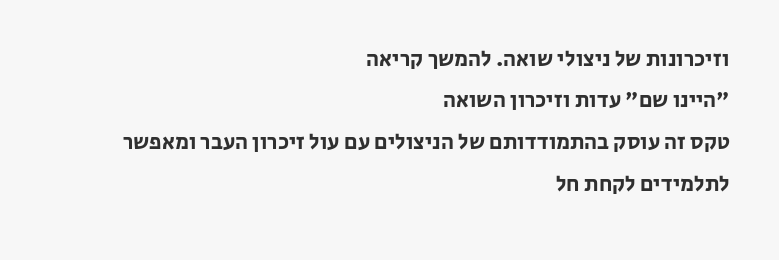וזיכרונות של ניצולי שואה. להמשך קריאה
"היינו שם" עדות וזיכרון השואה
טקס זה עוסק בהתמודדותם של הניצולים עם עול זיכרון העבר ומאפשר לתלמידים לקחת חל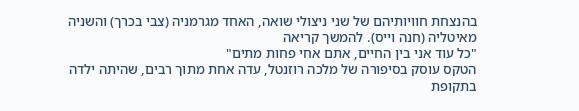בהנצחת חוויותיהם של שני ניצולי שואה, האחד מגרמניה (צבי בכרך) והשניה מאיטליה (חנה וייס). להמשך קריאה
"כל עוד אני בין החיים, אתם אחי פחות מתים"
הטקס עוסק בסיפורה של מלכה רוזנטל, עדה אחת מתוך רבים, שהיתה ילדה בתקופת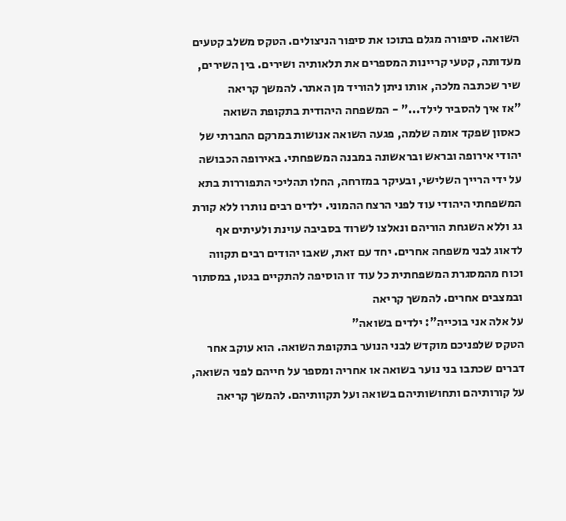השואה. סיפורה מגלם בתוכו את סיפור הניצולים. הטקס משלב קטעים מעדותה, קטעי קריינות המספרים את תלאותיה ושירים. בין השירים, שיר שכתבה מלכה, אותו ניתן להוריד מן האתר. להמשך קריאה
"אז איך להסביר לילד..." - המשפחה היהודית בתקופת השואה
כאסון שפקד אומה שלמה, פגעה השואה אנושות במרקם החברתי של יהודי אירופה ובראש ובראשונה במבנה המשפחתי. באירופה הכבושה על ידי הרייך השלישי, ובעיקר במזרחה, החלו תהליכי התפוררות בתא המשפחתי היהודי עוד לפני הרצח ההמוני. ילדים רבים נותרו ללא קורת גג וללא השגחת הוריהם ונאלצו לשרוד בסביבה עוינת ולעיתים אף לדאוג לבני משפחה אחרים. יחד עם זאת, שאבו יהודים רבים תקווה וכוח מהמסגרת המשפחתית כל עוד זו הוסיפה להתקיים בגטו, במסתור ובמצבים אחרים. להמשך קריאה
על אלה אני בוכייה": ילדים בשואה"
הטקס שלפניכם מוקדש לבני הנוער בתקופת השואה. הוא עוקב אחר דברים שכתבו בני נוער בשואה או אחריה ומספר על חייהם לפני השואה, על קורותיהם ותחושותיהם בשואה ועל תקוותיהם. להמשך קריאה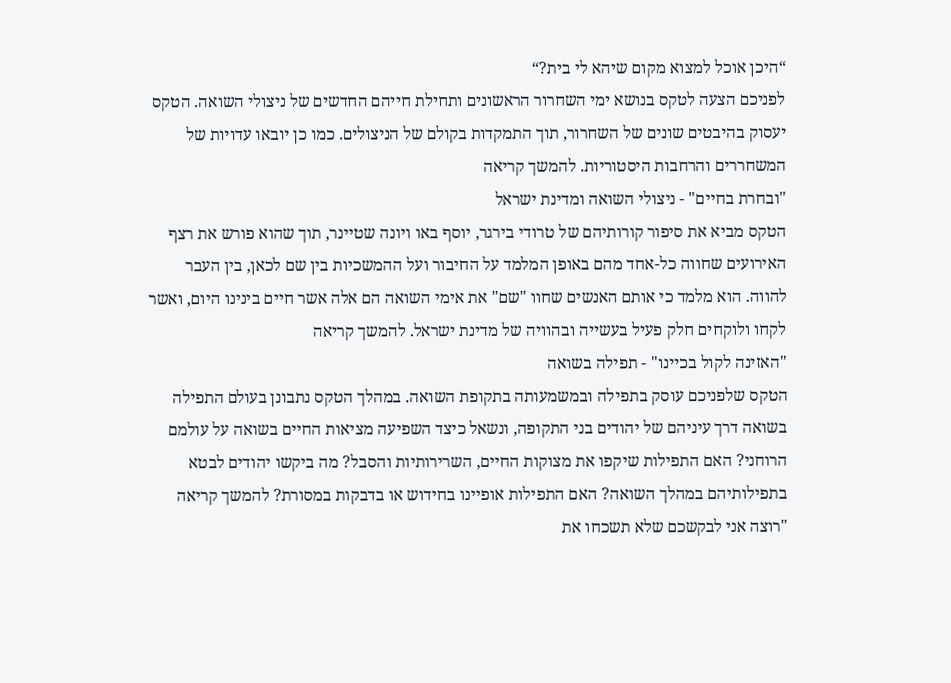“היכן אוכל למצוא מקום שיהא לי בית?“
לפניכם הצעה לטקס בנושא ימי השחרור הראשונים ותחילת חייהם החדשים של ניצולי השואה. הטקס יעסוק בהיבטים שונים של השחרור, תוך התמקדות בקולם של הניצולים. כמו כן יובאו עדויות של המשחררים והרחבות היסטוריות. להמשך קריאה
"ובחרת בחיים" - ניצולי השואה ומדינת ישראל
הטקס מביא את סיפור קורותיהם של טרודי בירגר, יוסף באו ויונה שטיינר, תוך שהוא פורש את רצף האירועים שחווה כל-אחד מהם באופן המלמד על החיבור ועל ההמשכיות בין שם לכאן, בין העבר להווה. הוא מלמד כי אותם האנשים שחוו "שם" את אימי השואה הם אלה אשר חיים בינינו היום, ואשר לקחו ולוקחים חלק פעיל בעשייה ובהוויה של מדינת ישראל. להמשך קריאה
"האזינה לקול בכיינו" - תפילה בשואה
הטקס שלפניכם עוסק בתפילה ובמשמעותה בתקופת השואה. במהלך הטקס נתבונן בעולם התפילה בשואה דרך עיניהם של יהודים בני התקופה, ונשאל כיצד השפיעה מציאות החיים בשואה על עולמם הרוחני? האם התפילות שיקפו את מצוקות החיים, השרירותיות והסבל? מה ביקשו יהודים לבטא בתפילותיהם במהלך השואה? האם התפילות אופיינו בחידוש או בדבקות במסורת? להמשך קריאה
"רוצה אני לבקשכם שלא תשכחו את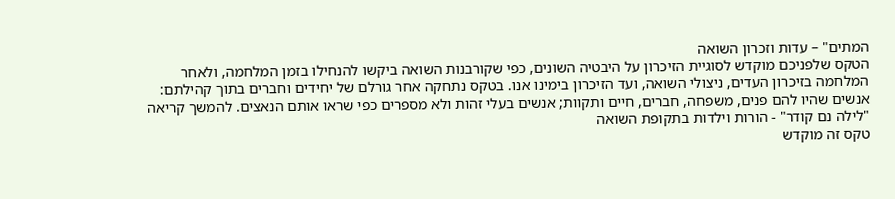המתים" – עדות וזכרון השואה
הטקס שלפניכם מוקדש לסוגיית הזיכרון על היבטיה השונים, כפי שקורבנות השואה ביקשו להנחילו בזמן המלחמה, ולאחר המלחמה בזיכרון העדים, ניצולי השואה, ועד הזיכרון בימינו אנו. בטקס נתחקה אחר גורלם של יחידים וחברים בתוך קהילתם: אנשים שהיו להם פנים, משפחה, חברים, חיים ותקוות; אנשים בעלי זהות ולא מספרים כפי שראו אותם הנאצים. להמשך קריאה
"לילה נם קודר" - הורות וילדות בתקופת השואה
טקס זה מוקדש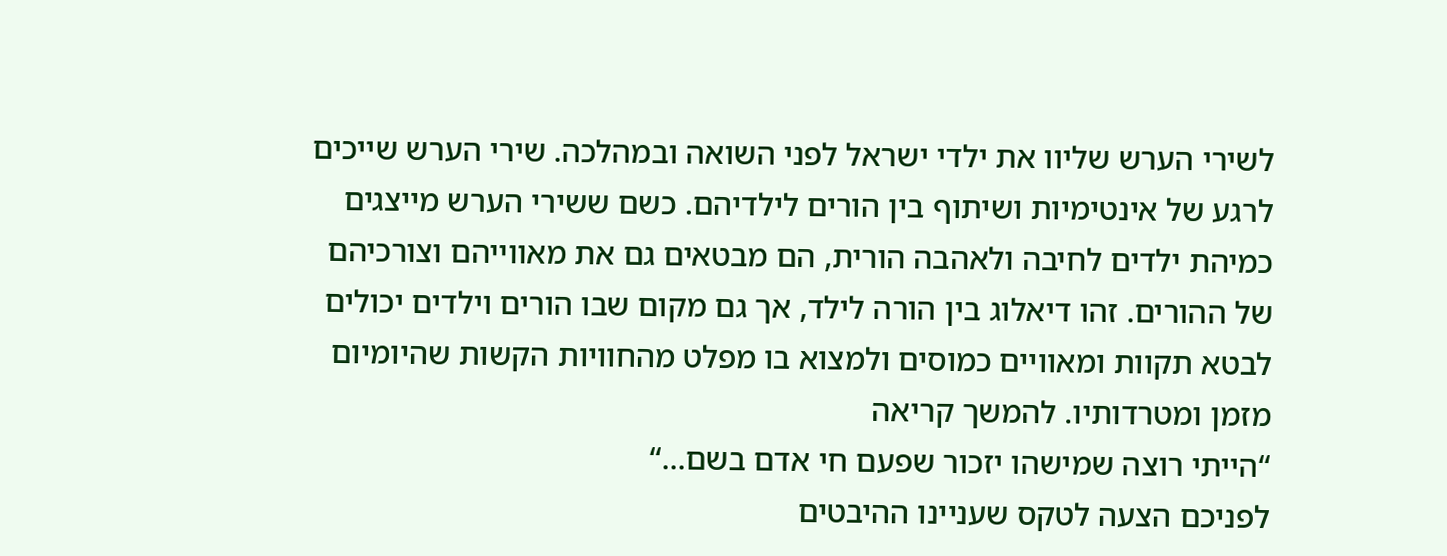לשירי הערש שליוו את ילדי ישראל לפני השואה ובמהלכה. שירי הערש שייכים לרגע של אינטימיות ושיתוף בין הורים לילדיהם. כשם ששירי הערש מייצגים כמיהת ילדים לחיבה ולאהבה הורית, הם מבטאים גם את מאווייהם וצורכיהם של ההורים. זהו דיאלוג בין הורה לילד, אך גם מקום שבו הורים וילדים יכולים לבטא תקוות ומאוויים כמוסים ולמצוא בו מפלט מהחוויות הקשות שהיומיום מזמן ומטרדותיו. להמשך קריאה
“הייתי רוצה שמישהו יזכור שפעם חי אדם בשם...“
לפניכם הצעה לטקס שעניינו ההיבטים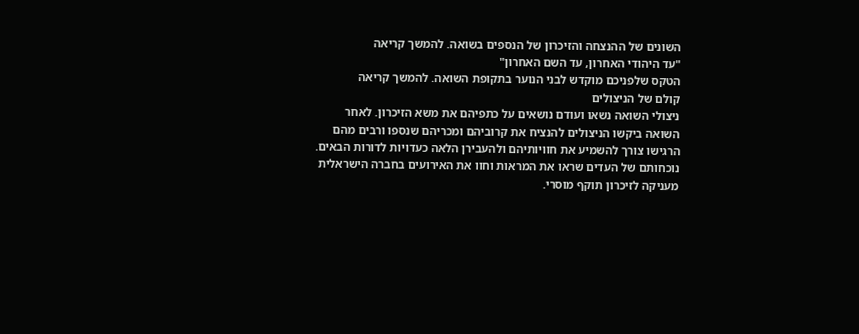השונים של ההנצחה והזיכרון של הנספים בשואה. להמשך קריאה
"עד היהודי האחרון, עד השם האחרון"
הטקס שלפניכם מוקדש לבני הנוער בתקופת השואה. להמשך קריאה
קולם של הניצולים
ניצולי השואה נשאו ועודם נושאים על כתפיהם את משא הזיכרון. לאחר השואה ביקשו הניצולים להנציח את קרוביהם ומכריהם שנספו ורבים מהם הרגישו צורך להשמיע את חוויותיהם ולהעבירן הלאה כעדויות לדורות הבאים.
נוכחותם של העדים שראו את המראות וחוו את האירועים בחברה הישראלית מעניקה לזיכרון תוקף מוסרי.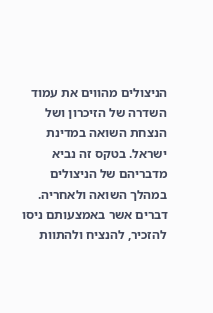הניצולים מהווים את עמוד השדרה של הזיכרון ושל הנצחת השואה במדינת ישראל. בטקס זה נביא מדבריהם של הניצולים במהלך השואה ולאחריה. דברים אשר באמצעותם ניסו להזכיר, להנציח ולהתוות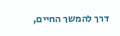דרך להמשך החיים,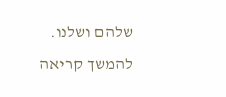שלהם ושלנו.
להמשך קריאה